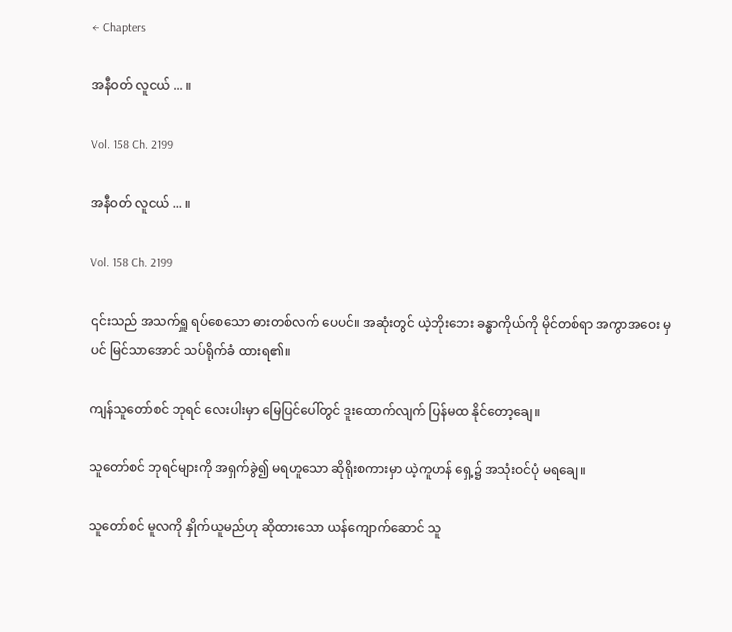← Chapters

အနီဝတ် လူငယ် ... ။

Vol. 158 Ch. 2199

အနီဝတ် လူငယ် ... ။

Vol. 158 Ch. 2199

၎င်းသည် အသက်ရှူ ရပ်စေသော ဓားတစ်လက် ပေပင်။ အဆုံးတွင် ယဲ့ဘိုးဘေး ခန္ဓာကိုယ်ကို မိုင်တစ်ရာ အကွာအဝေး မှပင် မြင်သာအောင် သပ်ရိုက်ခံ ထားရ၏။

ကျန်သူတော်စင် ဘုရင် လေးပါးမှာ မြေပြင်ပေါ်တွင် ဒူးထောက်လျက် ပြန်မထ နိုင်တော့ချေ။

သူတော်စင် ဘုရင်များကို အရှက်ခွဲ၍ မရဟူသော ဆိုရိုးစကားမှာ ယဲ့ကူဟန် ရှေ့၌ အသုံးဝင်ပုံ မရချေ။

သူတော်စင် မူလကို နှိုက်ယူမည်ဟု ဆိုထားသော ယန်ကျောက်ဆောင် သူ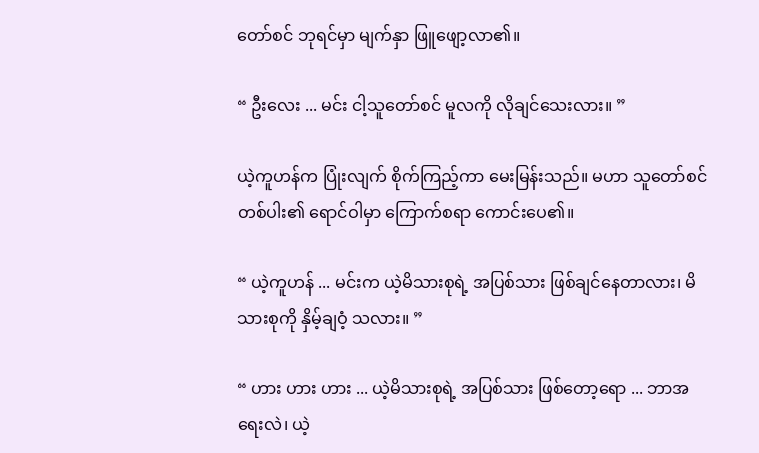တော်စင် ဘုရင်မှာ မျက်နှာ ဖြူဖျော့လာ၏။

“ ဦးလေး ... မင်း ငါ့သူတော်စင် မူလကို လိုချင်သေးလား။ ”

ယဲ့ကူဟန်က ပြုံးလျက် စိုက်ကြည့်ကာ မေးမြန်းသည်။ မဟာ သူတော်စင် တစ်ပါး၏ ရောင်ဝါမှာ ကြောက်စရာ ကောင်းပေ၏။

“ ယဲ့ကူဟန် ... မင်းက ယဲ့မိသားစုရဲ့ အပြစ်သား ဖြစ်ချင်နေတာလား၊ မိသားစုကို နှိမ့်ချဝံ့ သလား။ ”

“ ဟား ဟား ဟား ... ယဲ့မိသားစုရဲ့ အပြစ်သား ဖြစ်တော့ရော ... ဘာအရေးလဲ၊ ယဲ့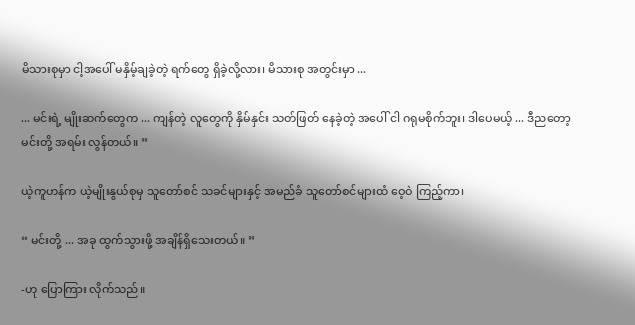မိသားစုမှာ ငါ့အပေါ် မနှိမ့်ချခဲ့တဲ့ ရက်တွေ ရှိခဲ့လို့လား၊ မိသားစု အတွင်းမှာ ...

... မင်းရဲ့ မျိုးဆက်တွေက ... ကျန်တဲ့ လူတွေကို နှိမ်နှင်း သတ်ဖြတ် နေခဲ့တဲ့ အပေါ် ငါ ဂရုမစိုက်ဘူး၊ ဒါပေမယ့် ... ဒီညတော့ မင်းတို့ အရမ်း လွန်တယ်။ ”

ယဲ့ကူဟန်က ယဲ့မျိုးနွယ်စုမှ သူတော်စင် သခင်များနှင့် အမည်ခံ သူတော်စင်များထံ ဝေ့ဝဲ ကြည့်ကာ၊

“ မင်းတို့ ... အခု ထွက်သွားဖို့ အချိန်ရှိသေးတယ်။ ”

-ဟု ပြောကြား လိုက်သည်။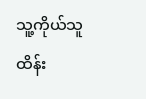သူ့ကိုယ်သူ ထိန်း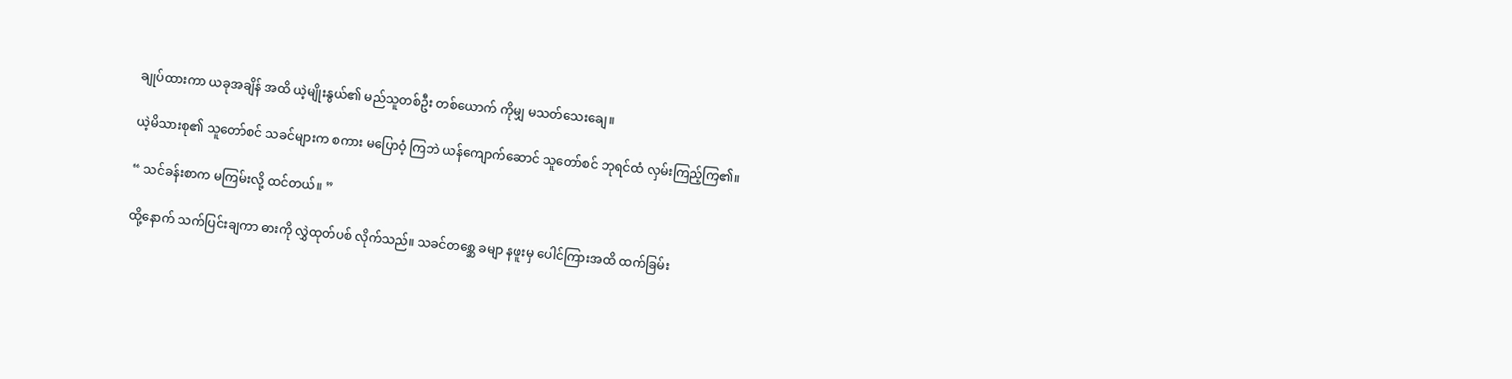ချုပ်ထားကာ ယခုအချိန် အထိ ယဲ့မျိုးနွယ်၏ မည်သူတစ်ဦး တစ်ယောက် ကိုမျှ မသတ်သေးချေ။

ယဲ့မိသားစု၏ သူတော်စင် သခင်များက စကား မပြောဝံ့ ကြဘဲ ယန်ကျောက်ဆောင် သူတော်စင် ဘုရင်ထံ လှမ်းကြည့်ကြ၏။

“ သင်ခန်းစာက မကြမ်းလို့ ထင်တယ်။ ”

ထို့နောက် သက်ပြင်းချကာ ဓားကို လွှဲထုတ်ပစ် လိုက်သည်။ သခင်တစ္ဆေ ခမျာ နဖူးမှ ပေါင်ကြားအထိ ထက်ခြမ်း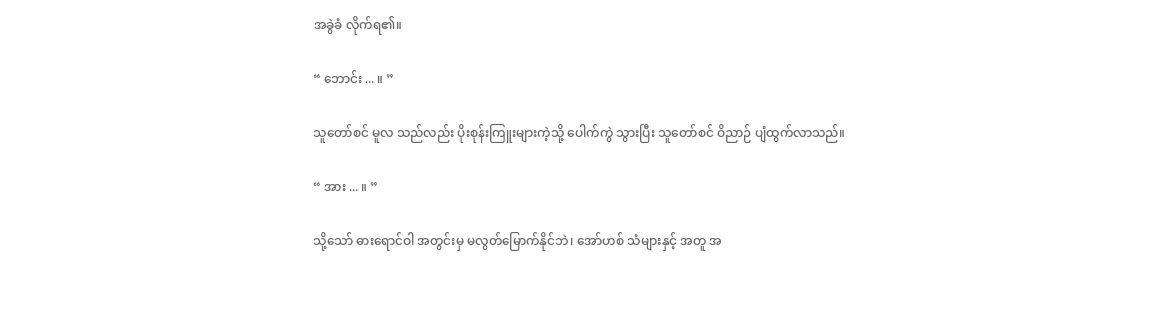အခွဲခံ လိုက်ရ၏။

“ ဘောင်း ... ။ ”

သူတော်စင် မူလ သည်လည်း ပိုးစုန်းကြူးများကဲ့သို့ ပေါက်ကွဲ သွားပြီး သူတော်စင် ဝိညာဉ် ပျံထွက်လာသည်။

“ အား ... ။ ”

သို့သော် ဓားရောင်ဝါ အတွင်းမှ မလွတ်မြောက်နိုင်ဘဲ၊ အော်ဟစ် သံများနှင့် အတူ အ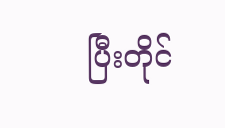ပြီးတိုင်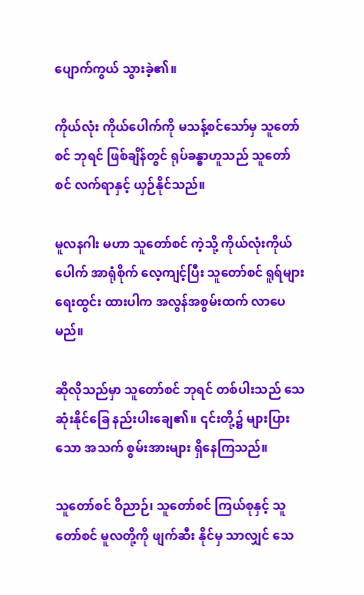ပျောက်ကွယ် သွားခဲ့၏။

ကိုယ်လုံး ကိုယ်ပေါက်ကို မသန့်စင်သော်မှ သူတော်စင် ဘုရင် ဖြစ်ချိန်တွင် ရုပ်ခန္ဓာဟူသည် သူတော်စင် လက်ရာနှင့် ယှဉ်နိုင်သည်။

မူလနဂါး မဟာ သူတော်စင် ကဲ့သို့ ကိုယ်လုံးကိုယ်ပေါက် အာရုံစိုက် လေ့ကျင့်ပြီး သူတော်စင် ရူရ်များ ရေးထွင်း ထားပါက အလွန်အစွမ်းထက် လာပေမည်။

ဆိုလိုသည်မှာ သူတော်စင် ဘုရင် တစ်ပါးသည် သေဆုံးနိုင်ခြေ နည်းပါးချေ၏။ ၎င်းတို့၌ များပြားသော အသက် စွမ်းအားများ ရှိနေကြသည်။

သူတော်စင် ဝိညာဉ်၊ သူတော်စင် ကြယ်စုနှင့် သူတော်စင် မူလတို့ကို ဖျက်ဆီး နိုင်မှ သာလျှင် သေ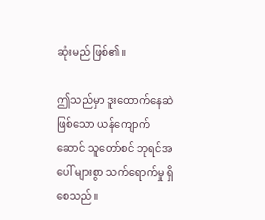ဆုံးမည် ဖြစ်၏။

ဤသည်မှာ ဒူးထောက်နေဆဲ ဖြစ်သော ယန်ကျောက်ဆောင် သူတော်စင် ဘုရင်အပေါ် များစွာ သက်ရောက်မှု ရှိစေသည်။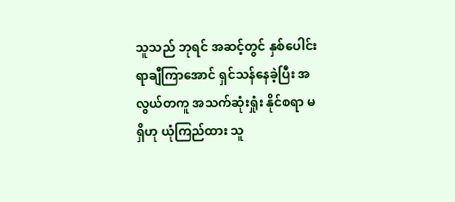သူသည် ဘုရင် အဆင့်တွင် နှစ်ပေါင်း ရာချီကြာအောင် ရှင်သန်နေခဲ့ပြီး အလွယ်တကူ အသက်ဆုံးရှုံး နိုင်စရာ မရှိဟု ယုံကြည်ထား သူ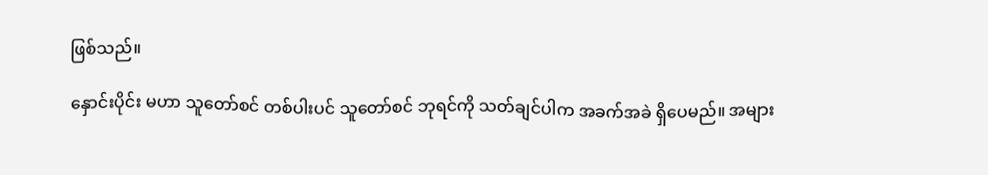ဖြစ်သည်။

နှောင်းပိုင်း မဟာ သူတော်စင် တစ်ပါးပင် သူတော်စင် ဘုရင်ကို သတ်ချင်ပါက အခက်အခဲ ရှိပေမည်။ အများ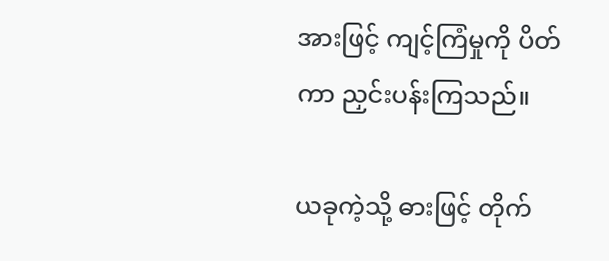အားဖြင့် ကျင့်ကြံမှုကို ပိတ်ကာ ညှင်းပန်းကြသည်။

ယခုကဲ့သို့ ဓားဖြင့် တိုက်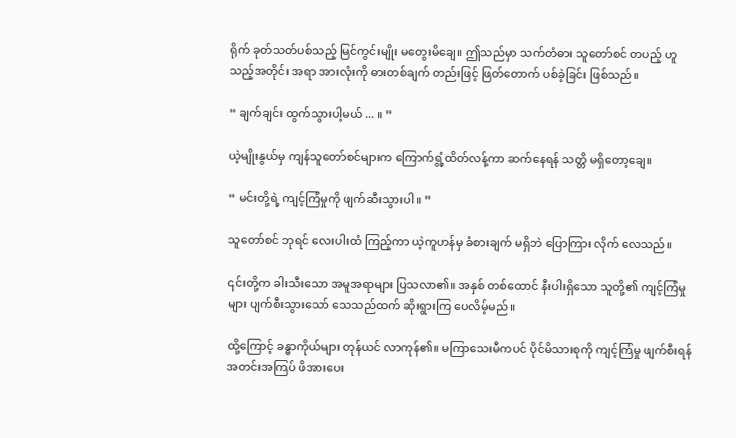ရိုက် ခုတ်သတ်ပစ်သည့် မြင်ကွင်းမျိုး မတွေးမိချေ။ ဤသည်မှာ သက်တံဓား သူတော်စင် တပည့် ဟူသည့်အတိုင်း အရာ အားလုံးကို ဓားတစ်ချက် တည်းဖြင့် ဖြတ်တောက် ပစ်ခဲ့ခြင်း ဖြစ်သည်။

“ ချက်ချင်း ထွက်သွားပါ့မယ် ... ။ ”

ယဲ့မျိုးနွယ်မှ ကျန်သူတော်စင်များက ကြောက်ရွံ့ထိတ်လန့်ကာ ဆက်နေရန် သတ္တိ မရှိတော့ချေ။

“ မင်းတို့ရဲ့ ကျင့်ကြံမှုကို ဖျက်ဆီးသွားပါ။ ”

သူတော်စင် ဘုရင် လေးပါးထံ ကြည့်ကာ ယဲ့ကူဟန်မှ ခံစားချက် မရှိဘဲ ပြောကြား လိုက် လေသည်။

၎င်းတို့က ခါးသီးသော အမူအရာများ ပြသလာ၏။ အနှစ် တစ်ထောင် နီးပါးရှိသော သူတို့၏ ကျင့်ကြံမှုများ ပျက်စီးသွားသော် သေသည်ထက် ဆိုးရွားကြ ပေလိမ့်မည်။

ထို့ကြောင့် ခန္ဓာကိုယ်များ တုန်ယင် လာကုန်၏။ မကြာသေးမီကပင် ပိုင်မိသားစုကို ကျင့်ကြံမှု ဖျက်စီးရန် အတင်းအကြပ် ဖိအားပေး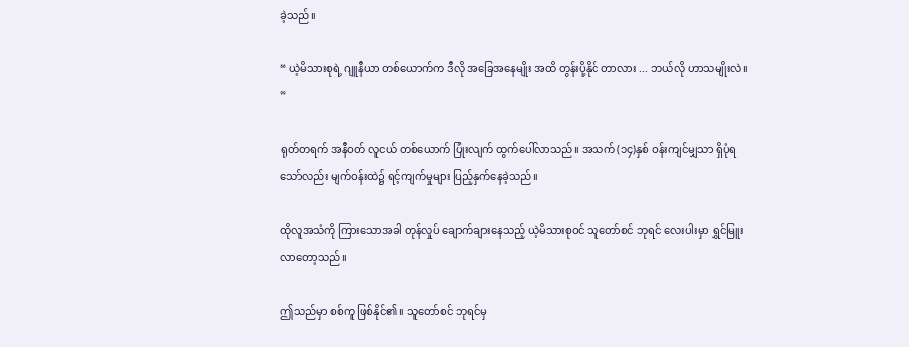ခဲ့သည်။

“ ယဲ့မိသားစုရဲ့ ဂျူနီယာ တစ်ယောက်က ဒီလို အခြေအနေမျိုး အထိ တွန်းပို့နိုင် တာလား ... ဘယ်လို ဟာသမျိုးလဲ။ ”

ရုတ်တရက် အနီဝတ် လူငယ် တစ်ယောက် ပြုံးလျက် ထွက်ပေါ်လာသည်။ အသက် (၁၄)နှစ် ဝန်းကျင်မျှသာ ရှိပုံရသော်လည်း မျက်ဝန်းထဲ၌ ရင့်ကျက်မှုများ ပြည့်နှက်နေခဲ့သည်။

ထိုလူအသံကို ကြားသောအခါ တုန်လှုပ် ချောက်ချားနေသည့် ယဲ့မိသားစုဝင် သူတော်စင် ဘုရင် လေးပါးမှာ ရွှင်မြူး လာတော့သည်။

ဤသည်မှာ စစ်ကူ ဖြစ်နိုင်၏။ သူတော်စင် ဘုရင်မှ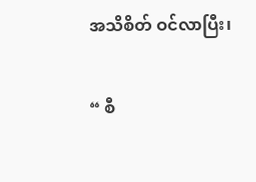အသိစိတ် ဝင်လာပြီး၊

“ စီ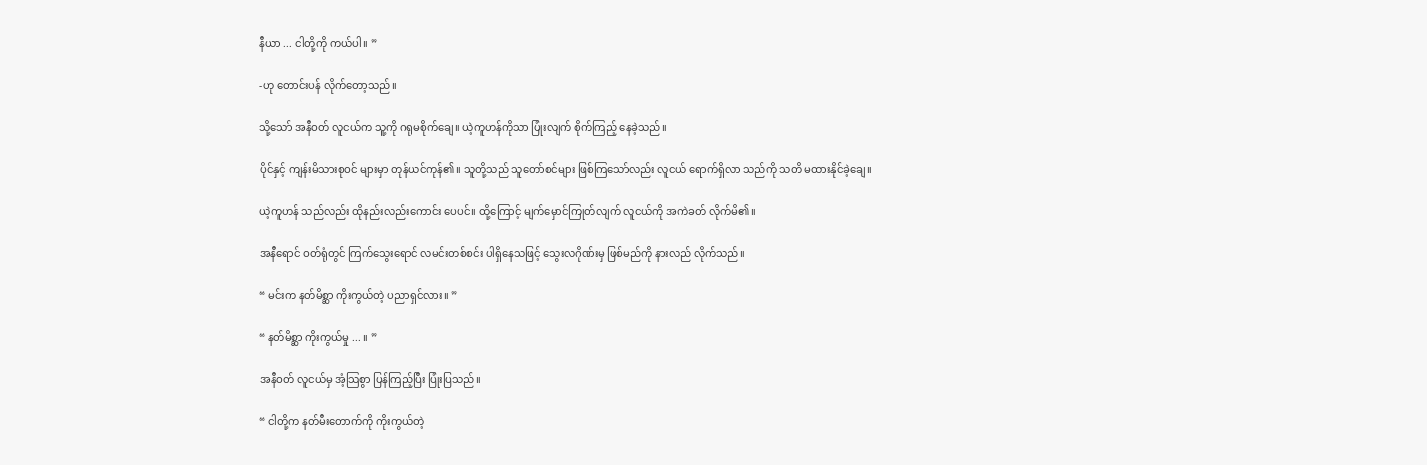နီယာ ... ငါတို့ကို ကယ်ပါ။ ”

-ဟု တောင်းပန် လိုက်တော့သည်။

သို့သော် အနီဝတ် လူငယ်က သူ့ကို ဂရုမစိုက်ချေ။ ယဲ့ကူဟန်ကိုသာ ပြုံးလျက် စိုက်ကြည့် နေခဲ့သည်။

ပိုင်နှင့် ကျန်းမိသားစုဝင် များမှာ တုန်ယင်ကုန်၏။ သူတို့သည် သူတော်စင်များ ဖြစ်ကြသော်လည်း လူငယ် ရောက်ရှိလာ သည်ကို သတိ မထားနိုင်ခဲ့ချေ။

ယဲ့ကူဟန် သည်လည်း ထိုနည်းလည်းကောင်း ပေပင်။ ထို့ကြောင့် မျက်မှောင်ကြုတ်လျက် လူငယ်ကို အကဲခတ် လိုက်မိ၏။

အနီရောင် ဝတ်ရုံတွင် ကြက်သွေးရောင် လမင်းတစ်စင်း ပါရှိနေသဖြင့် သွေးလဂိုဏ်းမှ ဖြစ်မည်ကို နားလည် လိုက်သည်။

“ မင်းက နတ်မိစ္ဆာ ကိုးကွယ်တဲ့ ပညာရှင်လား။ ”

“ နတ်မိစ္ဆာ ကိုးကွယ်မှု ... ။ ”

အနီဝတ် လူငယ်မှ အံ့သြစွာ ပြန်ကြည့်ပြီး ပြုံးပြသည်။

“ ငါတို့က နတ်မီးတောက်ကို ကိုးကွယ်တဲ့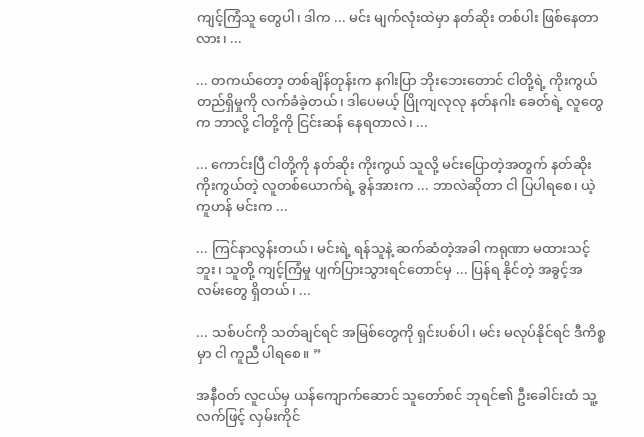ကျင့်ကြံသူ တွေပါ၊ ဒါက ... မင်း မျက်လုံးထဲမှာ နတ်ဆိုး တစ်ပါး ဖြစ်နေတာလား၊ ...

... တကယ်တော့ တစ်ချိန်တုန်းက နဂါးပြာ ဘိုးဘေးတောင် ငါတို့ရဲ့ ကိုးကွယ် တည်ရှိမှုကို လက်ခံခဲ့တယ်၊ ဒါပေမယ့် ပြိုကျလုလု နတ်နဂါး ခေတ်ရဲ့ လူတွေက ဘာလို့ ငါတို့ကို ငြင်းဆန် နေရတာလဲ၊ ...

... ကောင်းပြီ ငါတို့ကို နတ်ဆိုး ကိုးကွယ် သူလို့ မင်းပြောတဲ့အတွက် နတ်ဆိုး ကိုးကွယ်တဲ့ လူတစ်ယောက်ရဲ့ ခွန်အားက ... ဘာလဲဆိုတာ ငါ ပြပါရစေ၊ ယဲ့ကူဟန် မင်းက ...

... ကြင်နာလွန်းတယ်၊ မင်းရဲ့ ရန်သူနဲ့ ဆက်ဆံတဲ့အခါ ကရုဏာ မထားသင့်ဘူး၊ သူတို့ ကျင့်ကြံမှု ပျက်ပြားသွားရင်တောင်မှ ... ပြန်ရ နိုင်တဲ့ အခွင့်အလမ်းတွေ ရှိတယ်၊ ...

... သစ်ပင်ကို သတ်ချင်ရင် အမြစ်တွေကို ရှင်းပစ်ပါ၊ မင်း မလုပ်နိုင်ရင် ဒီကိစ္စမှာ ငါ ကူညီ ပါရစေ။ ”

အနီဝတ် လူငယ်မှ ယန်ကျောက်ဆောင် သူတော်စင် ဘုရင်၏ ဦးခေါင်းထံ သူ့လက်ဖြင့် လှမ်းကိုင်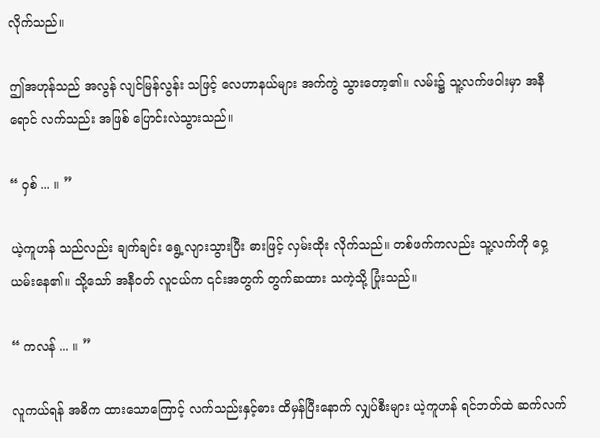လိုက်သည်။

ဤအဟုန်သည် အလွန် လျင်မြန်လွန်း သဖြင့် လေဟာနယ်များ အက်ကွဲ သွားတော့၏။ လမ်း၌ သူ့လက်ဖဝါးမှာ အနီရောင် လက်သည်း အဖြစ် ပြောင်းလဲသွားသည်။

“ ဝှစ် ... ။ ”

ယဲ့ကူဟန် သည်လည်း ချက်ချင်း ရွေ့လျားသွားပြီး ဓားဖြင့် လှမ်းထိုး လိုက်သည်။ တစ်ဖက်ကလည်း သူ့လက်ကို ဝှေ့ယမ်းနေ၏။ သို့သော် အနီဝတ် လူငယ်က ၎င်းအတွက် တွက်ဆထား သကဲ့သို့ ပြုံးသည်။

“ ကလန် ... ။ ”

လူကယ်ရန် အဓိက ထားသောကြောင့် လက်သည်းနှင့်ဓား ထိမှန်ပြီးနောက် လျှပ်စီးများ ယဲ့ကူဟန် ရင်ဘတ်ထဲ ဆက်လက်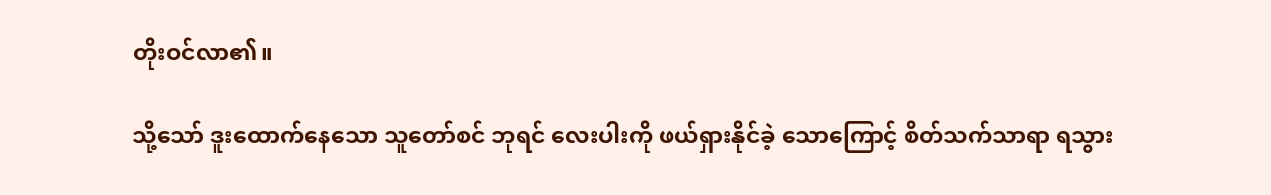တိုးဝင်လာ၏။

သို့သော် ဒူးထောက်နေသော သူတော်စင် ဘုရင် လေးပါးကို ဖယ်ရှားနိုင်ခဲ့ သောကြောင့် စိတ်သက်သာရာ ရသွား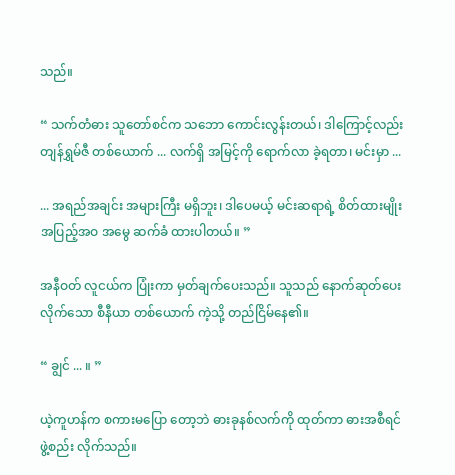သည်။

“ သက်တံဓား သူတော်စင်က သဘော ကောင်းလွန်းတယ်၊ ဒါကြောင့်လည်း တျန်ရွှမ်ဇီ တစ်ယောက် ... လက်ရှိ အမြင့်ကို ရောက်လာ ခဲ့ရတာ၊ မင်းမှာ ...

... အရည်အချင်း အများကြီး မရှိဘူး၊ ဒါပေမယ့် မင်းဆရာရဲ့ စိတ်ထားမျိုး အပြည့်အဝ အမွေ ဆက်ခံ ထားပါတယ်။ ”

အနီဝတ် လူငယ်က ပြုံးကာ မှတ်ချက်ပေးသည်။ သူသည် နောက်ဆုတ်ပေး လိုက်သော စီနီယာ တစ်ယောက် ကဲ့သို့ တည်ငြိမ်နေ၏။

“ ချွင် ... ။ ”

ယဲ့ကူဟန်က စကားမပြော တော့ဘဲ ဓားခုနစ်လက်ကို ထုတ်ကာ ဓားအစီရင် ဖွဲ့စည်း လိုက်သည်။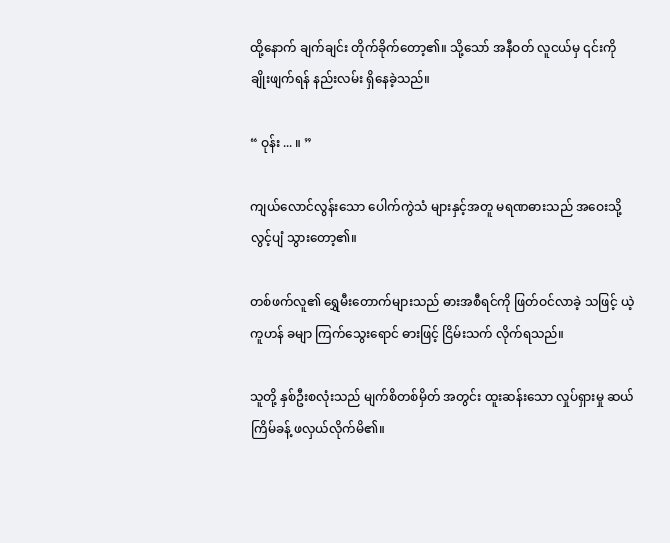ထို့နောက် ချက်ချင်း တိုက်ခိုက်တော့၏။ သို့သော် အနီဝတ် လူငယ်မှ ၎င်းကို ချိုးဖျက်ရန် နည်းလမ်း ရှိနေခဲ့သည်။

“ ဝုန်း ... ။ ”

ကျယ်လောင်လွန်းသော ပေါက်ကွဲသံ များနှင့်အတူ မရဏဓားသည် အဝေးသို့ လွင့်ပျံ သွားတော့၏။

တစ်ဖက်လူ၏ ရွှေမီးတောက်များသည် ဓားအစီရင်ကို ဖြတ်ဝင်လာခဲ့ သဖြင့် ယဲ့ကူဟန် ခမျာ ကြက်သွေးရောင် ဓားဖြင့် ငြိမ်းသက် လိုက်ရသည်။

သူတို့ နှစ်ဦးစလုံးသည် မျက်စိတစ်မှိတ် အတွင်း ထူးဆန်းသော လှုပ်ရှားမှု ဆယ်ကြိမ်ခန့် ဖလှယ်လိုက်မိ၏။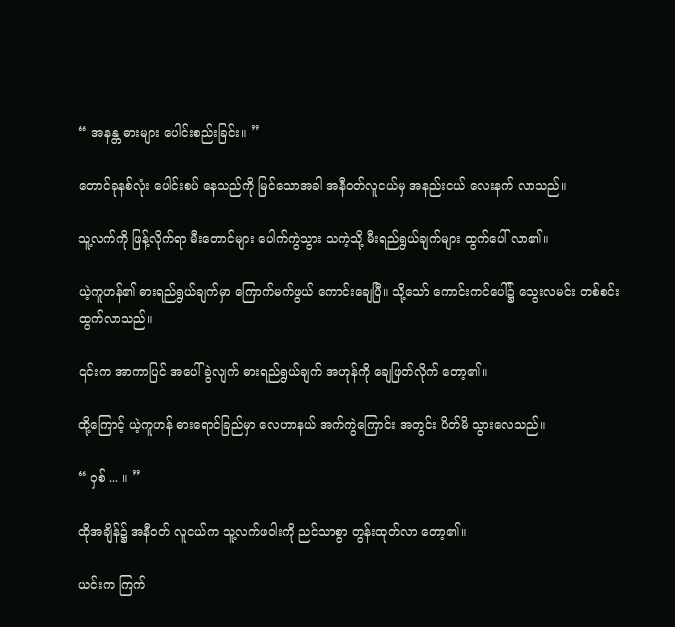“ အနန္တ ဓားများ ပေါင်းစည်းခြင်း။ ”

တောင်ခုနစ်လုံး ပေါင်းစပ် နေသည်ကို မြင်သောအခါ အနီဝတ်လူငယ်မှ အနည်းငယ် လေးနက် လာသည်။

သူ့လက်ကို ဖြန့်လိုက်ရာ မီးတောင်များ ပေါက်ကွဲသွား သကဲ့သို့ မီးရည်ရွယ်ချက်များ ထွက်ပေါ် လာ၏။

ယဲ့ကူဟန်၏ ဓားရည်ရွယ်ချက်မှာ ကြောက်မက်ဖွယ် ကောင်းချေပြီ။ သို့သော် ကောင်းကင်ပေါ်၌ သွေးလမင်း တစ်စင်း ထွက်လာသည်။

၎င်းက အာကာပြင် အပေါ် ခွဲလျက် ဓားရည်ရွယ်ချက် အဟုန်ကို ချေဖြတ်လိုက် တော့၏။

ထို့ကြောင့် ယဲ့ကူဟန် ဓားရောင်ခြည်မှာ လေဟာနယ် အက်ကွဲကြောင်း အတွင်း ပိတ်မိ သွားလေသည်။

“ ဝှစ် ... ။ ”

ထိုအချိန်၌ အနီဝတ် လူငယ်က သူ့လက်ဖဝါးကို ညင်သာစွာ တွန်းထုတ်လာ တော့၏။

ယင်းက ကြက်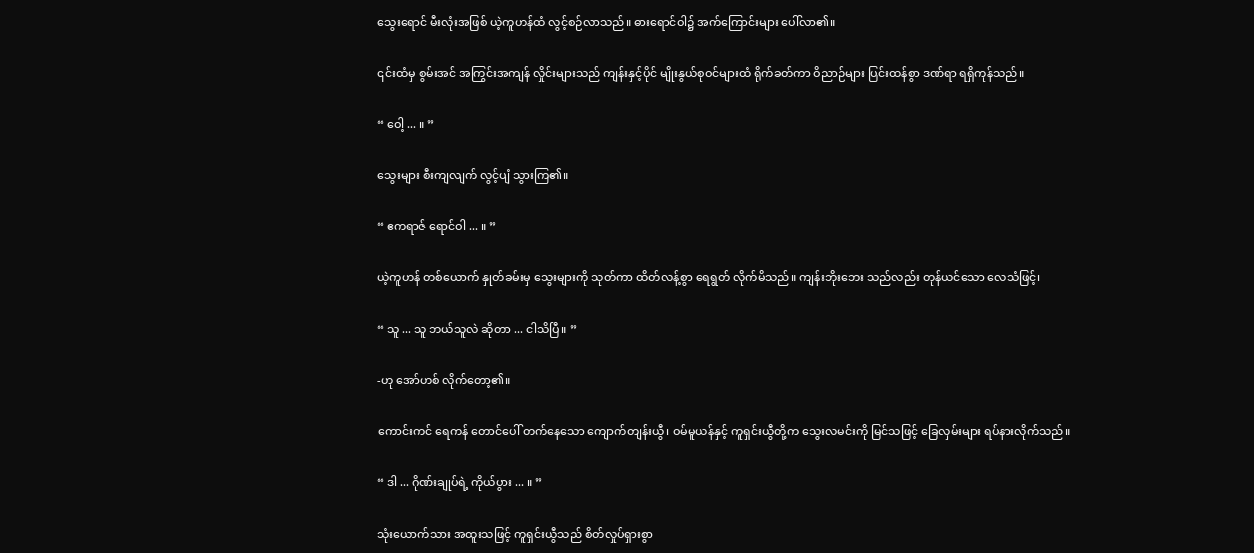သွေးရောင် မီးလုံးအဖြစ် ယဲ့ကူဟန်ထံ လွင့်စဉ်လာသည်။ ဓားရောင်ဝါ၌ အက်ကြောင်းများ ပေါ်လာ၏။

၎င်းထံမှ စွမ်းအင် အကြွင်းအကျန် လှိုင်းများသည် ကျန်းနှင့်ပိုင် မျိုးနွယ်စုဝင်များထံ ရိုက်ခတ်ကာ ဝိညာဉ်များ ပြင်းထန်စွာ ဒဏ်ရာ ရရှိကုန်သည်။

“ ဝေါ့ ... ။ ”

သွေးများ စီးကျလျက် လွင့်ပျံ သွားကြ၏။

“ ဧကရာဇ် ရောင်ဝါ ... ။ ”

ယဲ့ကူဟန် တစ်ယောက် နှုတ်ခမ်းမှ သွေးများကို သုတ်ကာ ထိတ်လန့်စွာ ရေရွတ် လိုက်မိသည်။ ကျန်းဘိုးဘေး သည်လည်း တုန်ယင်သော လေသံဖြင့်၊

“ သူ ... သူ ဘယ်သူလဲ ဆိုတာ ... ငါသိပြီ။ ”

-ဟု အော်ဟစ် လိုက်တော့၏။

ကောင်းကင် ရေကန် တောင်ပေါ် တက်နေသော ကျောက်တျန်းယွီ၊ ဝမ်မူယန်နှင့် ကူရှင်းယွီတို့က သွေးလမင်းကို မြင်သဖြင့် ခြေလှမ်းများ ရပ်နားလိုက်သည်။

“ ဒါ ... ဂိုဏ်းချုပ်ရဲ့ ကိုယ်ပွား ... ။ ”

သုံးယောက်သား အထူးသဖြင့် ကူရှင်းယွီသည် စိတ်လှုပ်ရှားစွာ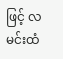ဖြင့် လမင်းထံ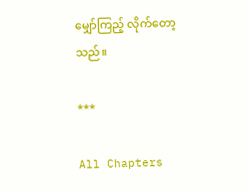မျှော်ကြည့် လိုက်တော့သည်။

***

All Chapters